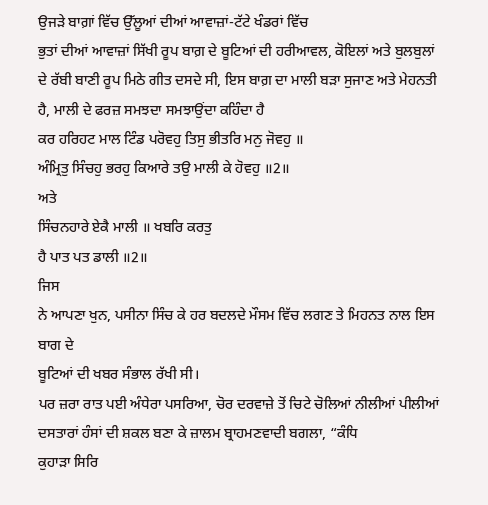ਉਜੜੇ ਬਾਗ਼ਾਂ ਵਿੱਚ ਉੱਲੂਆਂ ਦੀਆਂ ਆਵਾਜ਼ਾਂ-ਟੱਟੇ ਖੰਡਰਾਂ ਵਿੱਚ
ਭੁਤਾਂ ਦੀਆਂ ਆਵਾਜ਼ਾਂ ਸਿੱਖੀ ਰੂਪ ਬਾਗ਼ ਦੇ ਬੂਟਿਆਂ ਦੀ ਹਰੀਆਵਲ, ਕੋਇਲਾਂ ਅਤੇ ਬੁਲਬੁਲਾਂ
ਦੇ ਰੱਬੀ ਬਾਣੀ ਰੂਪ ਮਿਠੇ ਗੀਤ ਦਸਦੇ ਸੀ, ਇਸ ਬਾਗ਼ ਦਾ ਮਾਲੀ ਬੜਾ ਸੁਜਾਣ ਅਤੇ ਮੇਹਨਤੀ
ਹੈ, ਮਾਲੀ ਦੇ ਫਰਜ਼ ਸਮਝਦਾ ਸਮਝਾਉਂਦਾ ਕਹਿੰਦਾ ਹੈ
ਕਰ ਹਰਿਹਟ ਮਾਲ ਟਿੰਡ ਪਰੋਵਹੁ ਤਿਸੁ ਭੀਤਰਿ ਮਨੁ ਜੋਵਹੁ ॥
ਅੰਮ੍ਰਿਤੁ ਸਿੰਚਹੁ ਭਰਹੁ ਕਿਆਰੇ ਤਉ ਮਾਲੀ ਕੇ ਹੋਵਹੁ ॥2॥
ਅਤੇ
ਸਿੰਚਨਹਾਰੇ ਏਕੈ ਮਾਲੀ ॥ ਖਬਰਿ ਕਰਤੁ
ਹੈ ਪਾਤ ਪਤ ਡਾਲੀ ॥2॥
ਜਿਸ
ਨੇ ਆਪਣਾ ਖੁਨ, ਪਸੀਨਾ ਸਿੰਚ ਕੇ ਹਰ ਬਦਲਦੇ ਮੌਸਮ ਵਿੱਚ ਲਗਣ ਤੇ ਮਿਹਨਤ ਨਾਲ ਇਸ ਬਾਗ ਦੇ
ਬੂਟਿਆਂ ਦੀ ਖਬਰ ਸੰਭਾਲ ਰੱਖੀ ਸੀ।
ਪਰ ਜ਼ਰਾ ਰਾਤ ਪਈ ਅੰਧੇਰਾ ਪਸਰਿਆ, ਚੋਰ ਦਰਵਾਜ਼ੇ ਤੋਂ ਚਿਟੇ ਚੋਲਿਆਂ ਨੀਲੀਆਂ ਪੀਲੀਆਂ
ਦਸਤਾਰਾਂ ਹੰਸਾਂ ਦੀ ਸ਼ਕਲ ਬਣਾ ਕੇ ਜ਼ਾਲਮ ਬ੍ਰਾਹਮਣਵਾਦੀ ਬਗਲਾ, “ਕੰਧਿ
ਕੁਹਾੜਾ ਸਿਰਿ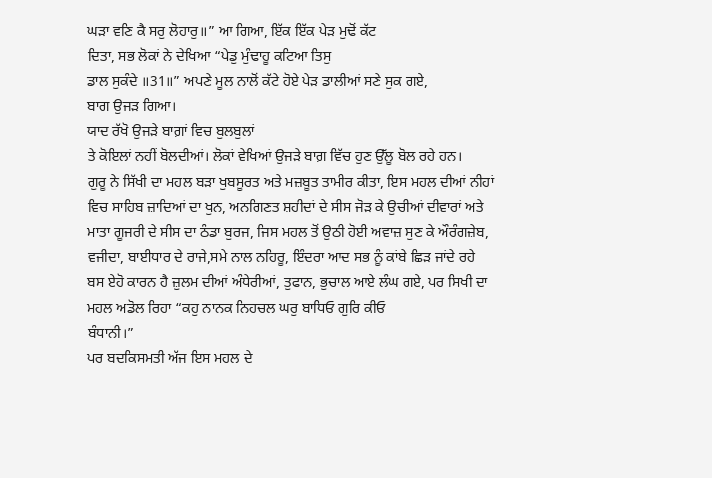ਘੜਾ ਵਣਿ ਕੈ ਸਰੁ ਲੋਹਾਰੁ॥” ਆ ਗਿਆ, ਇੱਕ ਇੱਕ ਪੇੜ ਮੁਢੋਂ ਕੱਟ
ਦਿਤਾ, ਸਭ ਲੋਕਾਂ ਨੇ ਦੇਖਿਆ “ਪੇਡੁ ਮੁੰਢਾਹੂ ਕਟਿਆ ਤਿਸੁ
ਡਾਲ ਸੁਕੰਦੇ ॥31॥” ਅਪਣੇ ਮੂਲ ਨਾਲੋਂ ਕੱਟੇ ਹੋਏ ਪੇੜ ਡਾਲੀਆਂ ਸਣੇ ਸੁਕ ਗਏ,
ਬਾਗ ਉਜੜ ਗਿਆ।
ਯਾਦ ਰੱਖੋ ਉਜੜੇ ਬਾਗ਼ਾਂ ਵਿਚ ਬੁਲਬੁਲਾਂ
ਤੇ ਕੋਇਲਾਂ ਨਹੀਂ ਬੋਲਦੀਆਂ। ਲੋਕਾਂ ਵੇਖਿਆਂ ਉਜੜੇ ਬਾਗ਼ ਵਿੱਚ ਹੁਣ ਉੱਲੂ ਬੋਲ ਰਹੇ ਹਨ।
ਗੁਰੂ ਨੇ ਸਿੱਖੀ ਦਾ ਮਹਲ ਬੜਾ ਖੁਬਸੂਰਤ ਅਤੇ ਮਜ਼ਬੂਤ ਤਾਮੀਰ ਕੀਤਾ, ਇਸ ਮਹਲ ਦੀਆਂ ਨੀਹਾਂ
ਵਿਚ ਸਾਹਿਬ ਜ਼ਾਦਿਆਂ ਦਾ ਖੁਨ, ਅਨਗਿਣਤ ਸ਼ਹੀਦਾਂ ਦੇ ਸੀਸ ਜੋੜ ਕੇ ਉਚੀਆਂ ਦੀਵਾਰਾਂ ਅਤੇ
ਮਾਤਾ ਗੂਜਰੀ ਦੇ ਸੀਸ ਦਾ ਠੰਡਾ ਬੁਰਜ, ਜਿਸ ਮਹਲ ਤੋਂ ਉਠੀ ਹੋਈ ਅਵਾਜ਼ ਸੁਣ ਕੇ ਔਰੰਗਜ਼ੇਬ,
ਵਜੀਦਾ, ਬਾਈਧਾਰ ਦੇ ਰਾਜੇ,ਸਮੇ ਨਾਲ ਨਹਿਰੂ, ਇੰਦਰਾ ਆਦ ਸਭ ਨੂੰ ਕਾਂਬੇ ਛਿੜ ਜਾਂਦੇ ਰਹੇ
ਬਸ ਏਹੋ ਕਾਰਨ ਹੈ ਜ਼ੁਲਮ ਦੀਆਂ ਅੰਧੇਰੀਆਂ, ਤੁਫਾਨ, ਭੁਚਾਲ ਆਏ ਲੰਘ ਗਏ, ਪਰ ਸਿਖੀ ਦਾ
ਮਹਲ ਅਡੋਲ ਰਿਹਾ “ਕਹੁ ਨਾਨਕ ਨਿਹਚਲ ਘਰੁ ਬਾਧਿਓ ਗੁਰਿ ਕੀਓ
ਬੰਧਾਨੀ।”
ਪਰ ਬਦਕਿਸਮਤੀ ਅੱਜ ਇਸ ਮਹਲ ਦੇ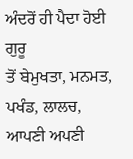ਅੰਦਰੋਂ ਹੀ ਪੈਦਾ ਹੋਈ ਗੁਰੂ
ਤੋਂ ਬੇਮੁਖਤਾ, ਮਨਮਤ, ਪਖੰਡ, ਲਾਲਚ, ਆਪਣੀ ਅਪਣੀ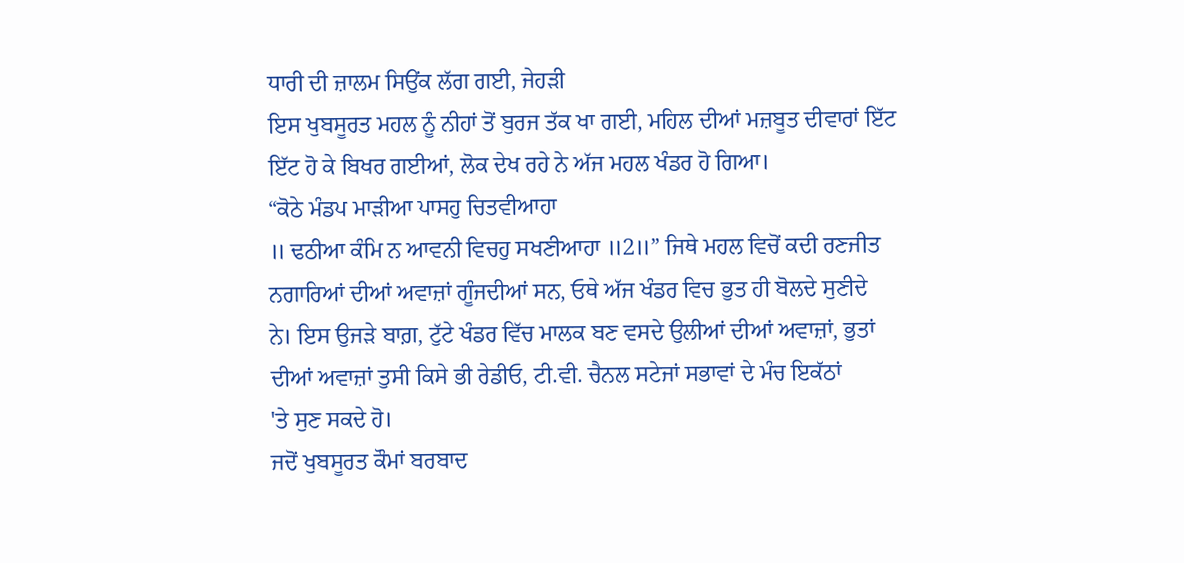ਧਾਰੀ ਦੀ ਜ਼ਾਲਮ ਸਿਉਂਕ ਲੱਗ ਗਈ, ਜੇਹੜੀ
ਇਸ ਖੁਬਸੂਰਤ ਮਹਲ ਨੂੰ ਨੀਹਾਂ ਤੋਂ ਬੁਰਜ ਤੱਕ ਖਾ ਗਈ, ਮਹਿਲ ਦੀਆਂ ਮਜ਼ਬੂਤ ਦੀਵਾਰਾਂ ਇੱਟ
ਇੱਟ ਹੋ ਕੇ ਬਿਖਰ ਗਈਆਂ, ਲੋਕ ਦੇਖ ਰਹੇ ਨੇ ਅੱਜ ਮਹਲ ਖੰਡਰ ਹੋ ਗਿਆ।
“ਕੋਠੇ ਮੰਡਪ ਮਾੜੀਆ ਪਾਸਹੁ ਚਿਤਵੀਆਹਾ
॥ ਢਠੀਆ ਕੰਮਿ ਨ ਆਵਨੀ ਵਿਚਹੁ ਸਖਣੀਆਹਾ ॥2॥” ਜਿਥੇ ਮਹਲ ਵਿਚੋਂ ਕਦੀ ਰਣਜੀਤ
ਨਗਾਰਿਆਂ ਦੀਆਂ ਅਵਾਜ਼ਾਂ ਗੂੰਜਦੀਆਂ ਸਨ, ਓਥੇ ਅੱਜ ਖੰਡਰ ਵਿਚ ਭੁਤ ਹੀ ਬੋਲਦੇ ਸੁਣੀਦੇ
ਨੇ। ਇਸ ਉਜੜੇ ਬਾਗ਼, ਟੁੱਟੇ ਖੰਡਰ ਵਿੱਚ ਮਾਲਕ ਬਣ ਵਸਦੇ ਉਲੀਆਂ ਦੀਆਂ ਅਵਾਜ਼ਾਂ, ਭੁਤਾਂ
ਦੀਆਂ ਅਵਾਜ਼ਾਂ ਤੁਸੀ ਕਿਸੇ ਭੀ ਰੇਡੀਓ, ਟੀ.ਵੀ. ਚੈਨਲ ਸਟੇਜਾਂ ਸਭਾਵਾਂ ਦੇ ਮੰਚ ਇਕੱਠਾਂ
'ਤੇ ਸੁਣ ਸਕਦੇ ਹੋ।
ਜਦੋਂ ਖੁਬਸੂਰਤ ਕੌਮਾਂ ਬਰਬਾਦ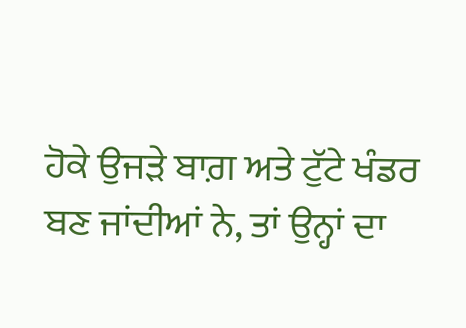ਹੋਕੇ ਉਜੜੇ ਬਾਗ਼ ਅਤੇ ਟੁੱਟੇ ਖੰਡਰ
ਬਣ ਜਾਂਦੀਆਂ ਨੇ, ਤਾਂ ਉਨ੍ਹਾਂ ਦਾ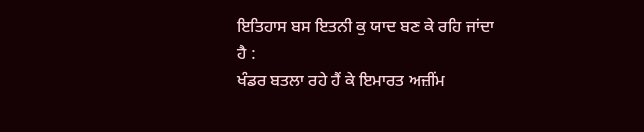ਇਤਿਹਾਸ ਬਸ ਇਤਨੀ ਕੁ ਯਾਦ ਬਣ ਕੇ ਰਹਿ ਜਾਂਦਾ ਹੈ :
ਖੰਡਰ ਬਤਲਾ ਰਹੇ ਹੈਂ ਕੇ ਇਮਾਰਤ ਅਜ਼ੀਂਮ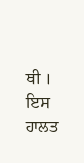ਥੀ ।
ਇਸ ਹਾਲਤ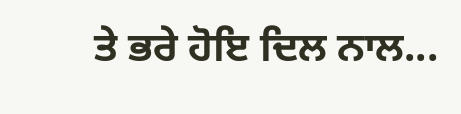ਤੇ ਭਰੇ ਹੋਇ ਦਿਲ ਨਾਲ...